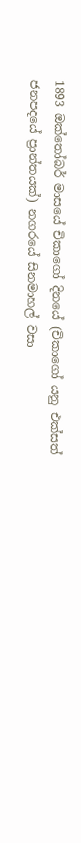1893 ඔක්තෝබර් මාසයේ චිකාගෝ දිනයේ (චිකාගෝ යනු එක්සත් ජනපදයේ ප්‍රාන්තයක්) නගරයේ සිනමාහල් වසා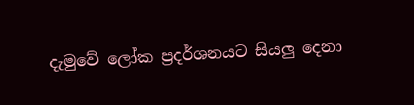දැමුවේ ලෝක ප්‍රදර්ශනයට සියලු දෙනා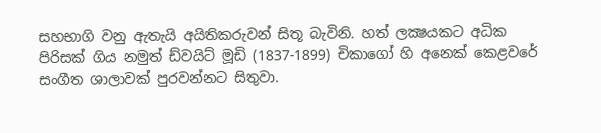සහභාගි වනු ඇතැයි අයිතිකරුවන් සිතූ බැවිනි. හත් ලක්‍ෂයකට අධික පිරිසක් ගිය නමුත් ඩ්වයිට් මූඩි (1837-1899) චිකාගෝ හි අනෙක් කෙළවරේ සංගීත ශාලාවක් පුරවන්නට සිතුවා.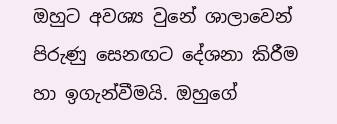ඔහුට අවශ්‍ය වුනේ ශාලාවෙන් පිරුණු සෙනඟට දේශනා කිරීම හා ඉගැන්වීමයි. ඔහුගේ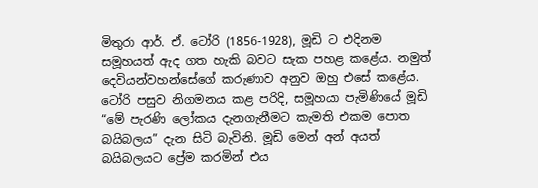මිතුරා ආර්. ඒ. ටෝරි (1856-1928), මූඩි ට එදිනම සමූහයත් ඇද ගත හැකි බවට සැක පහළ කළේය. නමුත් දෙවියන්වහන්සේගේ කරුණාව අනුව ඔහු එසේ කළේය. ටෝරි පසුව නිගමනය කළ පරිදි, සමූහයා පැමිණියේ මූඩි “මේ පැරණි ලෝකය දැනගැනීමට කැමති එකම පොත බයිබලය” දැන සිටි බැවිනි. මූඩි මෙන් අන් අයත් බයිබලයට ප්‍රේම කරමින් එය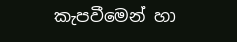කැපවීමෙන් හා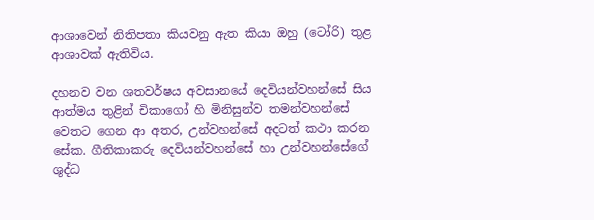ආශාවෙන් නිතිපතා කියවනු ඇත කියා ඔහු (ටෝරි) තුළ ආශාවක් ඇතිවිය.

දහනව වන ශතවර්ෂය අවසානයේ දෙවියන්වහන්සේ සිය ආත්මය තුළින් චිකාගෝ හි මිනිසුන්ව තමන්වහන්සේ වෙතට ගෙන ආ අතර, උන්වහන්සේ අදටත් කථා කරන සේක. ගීතිකාකරු දෙවියන්වහන්සේ හා උන්වහන්සේගේ ශුද්ධ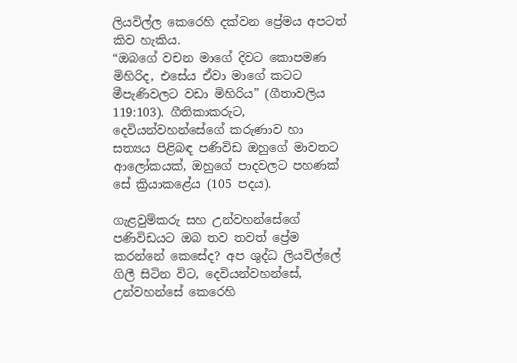ලියවිල්ල කෙරෙහි දක්වන ප්‍රේමය අපටත් කිව හැකිය.
“ඔබගේ වචන මාගේ දිවට කොපමණ මිහිරිද, එසේය ඒවා මාගේ කටට මීපැණිවලට වඩා මිහිරිය” (ගීතාවලිය 119:103). ගීතිකාකරුට, දෙවියන්වහන්සේගේ කරුණාව හා සත්‍යය පිළිබඳ පණිවිඩ ඔහුගේ මාවතට ආලෝකයක්, ඔහුගේ පාදවලට පහණක් සේ ක්‍රියාකළේය (105 පදය).

ගැළවුම්කරු සහ උන්වහන්සේගේ පණිවිඩයට ඔබ තව තවත් ප්‍රේම කරන්නේ කෙසේද? අප ශුද්ධ ලියවිල්ලේ ගිලී සිටින විට, දෙවියන්වහන්සේ, උන්වහන්සේ කෙරෙහි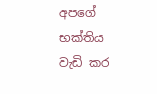අපගේ භක්තිය වැඩි කර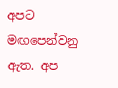අපට මඟපෙන්වනු ඇත. අප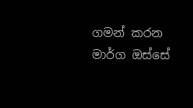ගමන් කරන මාර්ග ඔස්සේ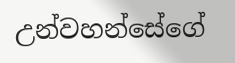උන්වහන්සේගේ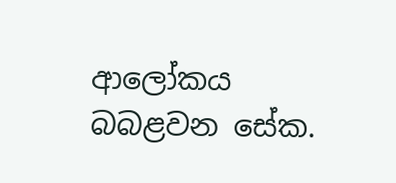ආලෝකය බබළවන සේක.